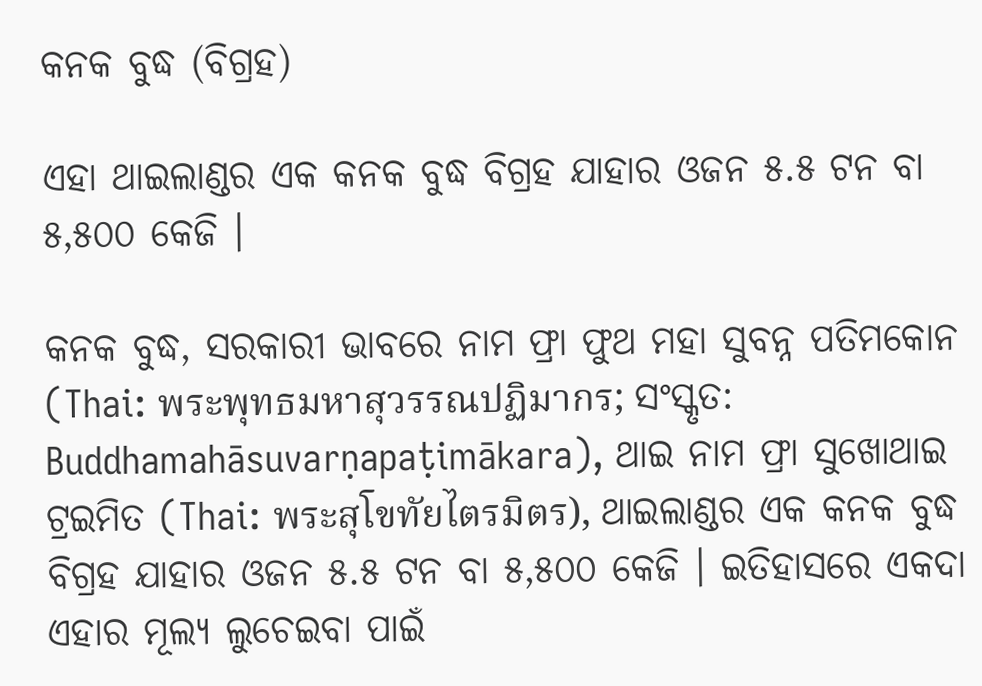କନକ ବୁଦ୍ଧ (ବିଗ୍ରହ)

ଏହା ଥାଇଲାଣ୍ଡର ଏକ କନକ ବୁଦ୍ଧ ବିଗ୍ରହ ଯାହାର ଓଜନ ୫.୫ ଟନ ବା ୫,୫୦୦ କେଜି ।

କନକ ବୁଦ୍ଧ, ସରକାରୀ ଭାବରେ ନାମ ଫ୍ରା ଫୁଥ ମହା ସୁବନ୍ନ ପତିମକୋନ (Thai: พระพุทธมหาสุวรรณปฏิมากร; ସଂସ୍କୃତ: Buddhamahāsuvarṇapaṭimākara), ଥାଇ ନାମ ଫ୍ରା ସୁଖୋଥାଇ ଟ୍ରଇମିତ (Thai: พระสุโขทัยไตรมิตร), ଥାଇଲାଣ୍ଡର ଏକ କନକ ବୁଦ୍ଧ ବିଗ୍ରହ ଯାହାର ଓଜନ ୫.୫ ଟନ ବା ୫,୫୦୦ କେଜି । ଇତିହାସରେ ଏକଦା ଏହାର ମୂଲ୍ୟ ଲୁଚେଇବା ପାଇଁ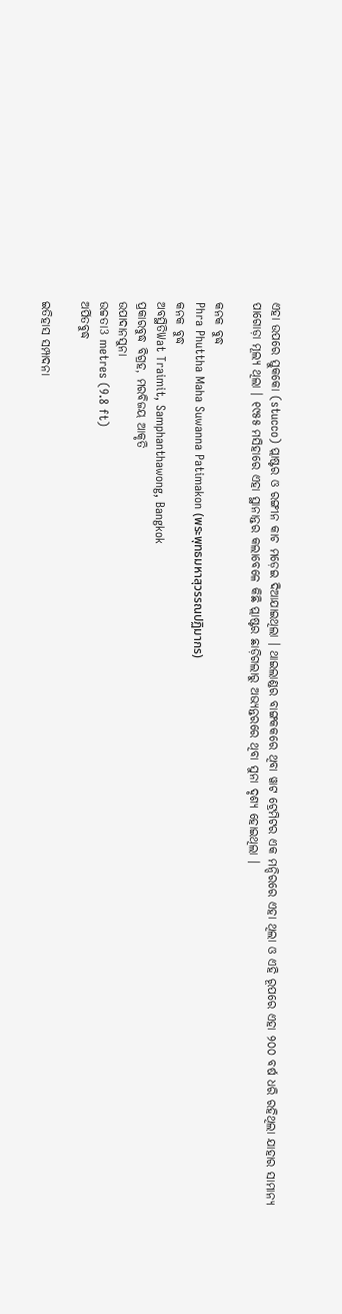ଏହା ଉପରେ ସ୍ତୁକକୋ (stucco) ପ୍ଲାଷ୍ଟର ଓ ରଙ୍ଗୀନ କାଚ ମଡ଼େଇ ଦିଆଯାଇଥିଲା । ଥାଇଲାଣ୍ଡର ବାଙ୍ଗକକରେ ଥିବା ୱାଟ ଟ୍ରେମିଟର ଏକ ମନ୍ଦିରରେ ଏହା ଥିଲା ଓ ଏହି ରୂପରେ ଏହା ୨୦୦ ବର୍ଷ ଧରି ରହିଥିଲା ଯାହାର ସାମାନ୍ୟ ପାଗୋଡ଼ା ମୂଲ୍ୟ ଥିଲା । ୧୯୫୫ ମସିହାରେ ଏହା ସ୍ଥାନାନ୍ତର କଲାବେଳେ କିଛି ପ୍ଲାଷ୍ଟର ଛାଡ଼ିଗଲାରୁ ଅଭ୍ୟନ୍ତରରେ ଥିବା ସୁନା ଦୃଶ୍ୟ ହୋଇଥିଲା ।

କନକ ବୁଦ୍ଧ
Phra Phuttha Maha Suwanna Patimakon (พระพุทธมหาสุวรรณปฏิมากร)
କନକ ବୁଦ୍ଧ
ଅବସ୍ଥିତିWat Traimit, Samphanthawong, Bangkok
ପ୍ରକାରବୁଦ୍ଧ ବିଗ୍ରହ, ମରବିଜୟ ଆକୃତି
ଉପାଦାନସୁନା
ଉଚ୍ଚତା3 metres (9.8 ft)
ଅର୍ପିତବୁଦ୍ଧ

ଇତିହାସ ସମ୍ପାଦନା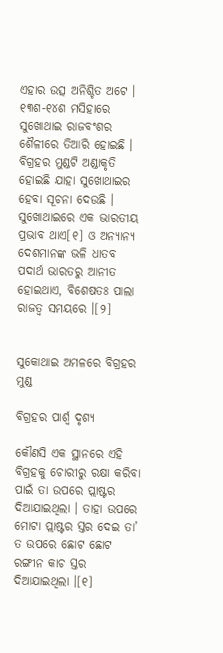ଏହାର ଉତ୍ସ ଅନିଶ୍ଚିତ ଅଟେ । ୧୩ଶ-୧୪ଶ ମସିହାରେ ସୁଖୋଥାଇ ରାଜବଂଶର ଶୈଳୀରେ ତିଆରି ହୋଇଛି । ବିଗ୍ରହର ମୁଣ୍ଡଟି ଅଣ୍ଡାକୃତି ହୋଇଛି ଯାହା ସୁଖୋଥାଇର ହେବା ସୂଚନା ଦେଉଛି । ସୁଖୋଥାଇରେ ଏକ ଭାରତୀୟ ପ୍ରଭାବ ଥାଏ[୧] ଓ ଅନ୍ୟାନ୍ୟ ଦେଶମାନଙ୍କ ଭଳି ଧାତବ ପଦାର୍ଥ ଭାରତରୁ ଆନୀତ ହୋଇଥାଏ, ବିଶେଷତଃ ପାଲା ରାଜତ୍ୱ ସମୟରେ ।[୨]


ସୁକୋଥାଇ ଅମଳରେ ବିଗ୍ରହର ମୁଣ୍ଡ

ବିଗ୍ରହର ପାର୍ଶ୍ୱ ଦୃଶ୍ୟ

କୌଣସି ଏକ ସ୍ଥାନରେ ଏହି ବିଗ୍ରହକୁ ଚୋରୀରୁ ରକ୍ଷା କରିବା ପାଇଁ ତା ଉପରେ ପ୍ଲାଷ୍ଟର ଦିଆଯାଇଥିଲା । ତାହା ଉପରେ ମୋଟା ପ୍ଲାଷ୍ଟର ସ୍ତର ଦେଇ ତା’ ତ ଉପରେ ଛୋଟ ଛୋଟ ରଙ୍ଗୀନ କାଚ ସ୍ତର ଦିଆଯାଇଥିଲା ।[୧]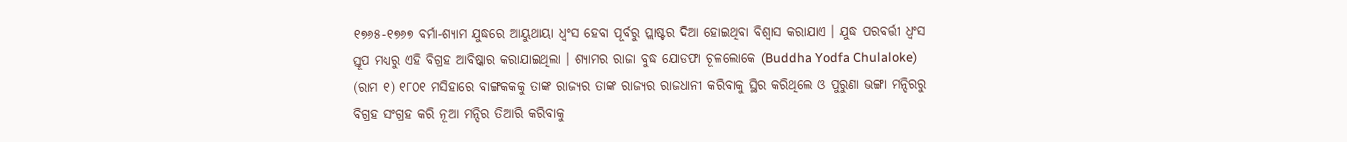୧୭୬୫-୧୭୬୭ ବର୍ମା-ଶ୍ୟାମ ଯୁଦ୍ଧରେ ଆୟୁଥାୟା ଧ୍ୱଂସ ହେବା ପୂର୍ବରୁ ପ୍ଲାଷ୍ଟର ଦିଆ ହୋଇଥିବା ବିଶ୍ୱାସ କରାଯାଏ । ଯୁଦ୍ଧ ପରବର୍ତ୍ତୀ ଧ୍ୱଂସ ସ୍ତୂପ ମଧ୍ୟରୁ ଏହି ବିଗ୍ରହ ଆବିଷ୍କାର କରାଯାଇଥିଲା । ଶ୍ୟାମର ରାଜା ବୁଦ୍ଧ ଯୋଡଫା ଚୂଳଲୋକେ (Buddha Yodfa Chulaloke) (ରାମ ୧) ୧୮୦୧ ମସିହାରେ ବାଙ୍ଗକକକୁ ତାଙ୍କ ରାଜ୍ୟର ତାଙ୍କ ରାଜ୍ୟର ରାଜଧାନୀ କରିବାକୁ ସ୍ଥିର କରିଥିଲେ ଓ ପୁରୁଣା ଭଙ୍ଗା ମନ୍ଦିରରୁ ବିଗ୍ରହ ସଂଗ୍ରହ କରି ନୂଆ ମନ୍ଦିର ତିଆରି କରିବାକୁ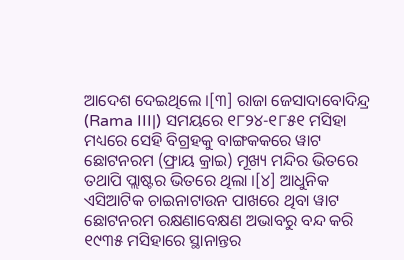ଆଦେଶ ଦେଇଥିଲେ ।[୩] ରାଜା ଜେସାଦାବୋଦିନ୍ଦ୍ର (Rama III|) ସମୟରେ ୧୮୨୪-୧୮୫୧ ମସିହା ମଧ୍ୟରେ ସେହି ବିଗ୍ରହକୁ ବାଙ୍ଗକକରେ ୱାଟ ଛୋଟନରମ (ଫ୍ରାୟ କ୍ରାଇ) ମୂଖ୍ୟ ମନ୍ଦିର ଭିତରେ ତଥାପି ପ୍ଲାଷ୍ଟର ଭିତରେ ଥିଲା ।[୪] ଆଧୁନିକ ଏସିଆଟିକ ଚାଇନାଟାଉନ ପାଖରେ ଥିବା ୱାଟ ଛୋଟନରମ ରକ୍ଷଣାବେକ୍ଷଣ ଅଭାବରୁ ବନ୍ଦ କରି ୧୯୩୫ ମସିହାରେ ସ୍ଥାନାନ୍ତର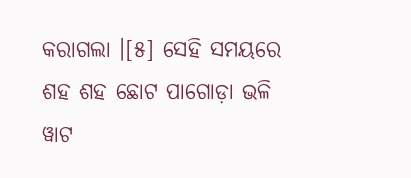କରାଗଲା ।[୫] ସେହି ସମୟରେ ଶହ ଶହ ଛୋଟ ପାଗୋଡ଼ା ଭଳି ୱାଟ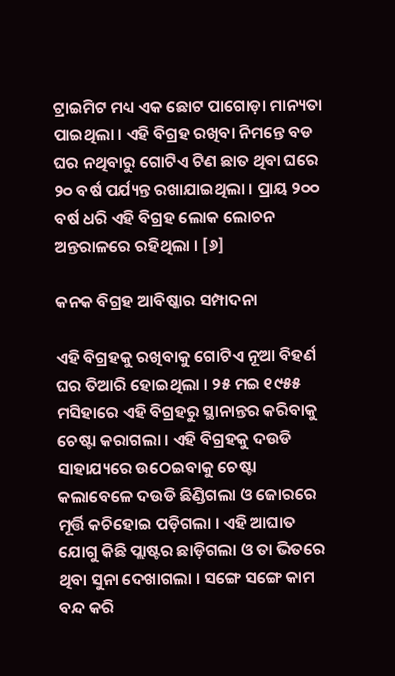ଟ୍ରାଇମିଟ ମଧ୍ୟ ଏକ ଛୋଟ ପାଗୋଡ଼ା ମାନ୍ୟତା ପାଇଥିଲା । ଏହି ବିଗ୍ରହ ରଖିବା ନିମନ୍ତେ ବଡ ଘର ନଥିବାରୁ ଗୋଟିଏ ଟିଣ ଛାତ ଥିବା ଘରେ ୨୦ ବର୍ଷ ପର୍ଯ୍ୟନ୍ତ ରଖାଯାଇଥିଲା । ପ୍ରାୟ ୨୦୦ ବର୍ଷ ଧରି ଏହି ବିଗ୍ରହ ଲୋକ ଲୋଚନ ଅନ୍ତରାଳରେ ରହିଥିଲା । [୬]

କନକ ବିଗ୍ରହ ଆବିଷ୍କାର ସମ୍ପାଦନା

ଏହି ବିଗ୍ରହକୁ ରଖିବାକୁ ଗୋଟିଏ ନୂଆ ବିହର୍ଣ ଘର ତିଆରି ହୋଇଥିଲା । ୨୫ ମଇ ୧୯୫୫ ମସିହାରେ ଏହି ବିଗ୍ରହରୁ ସ୍ଥାନାନ୍ତର କରିବାକୁ ଚେଷ୍ଟା କରାଗଲା । ଏହି ବିଗ୍ରହକୁ ଦଉଡି ସାହାଯ୍ୟରେ ଉଠେଇବାକୁ ଚେଷ୍ଟା କଲାବେଳେ ଦଉଡି ଛିଣ୍ଡିଗଲା ଓ ଜୋରରେ ମୂର୍ତ୍ତି କଚିହୋଇ ପଡ଼ିଗଲା । ଏହି ଆଘାତ ଯୋଗୁ କିଛି ପ୍ଲାଷ୍ଟର ଛାଡ଼ିଗଲା ଓ ତା ଭିତରେ ଥିବା ସୁନା ଦେଖାଗଲା । ସଙ୍ଗେ ସଙ୍ଗେ କାମ ବନ୍ଦ କରି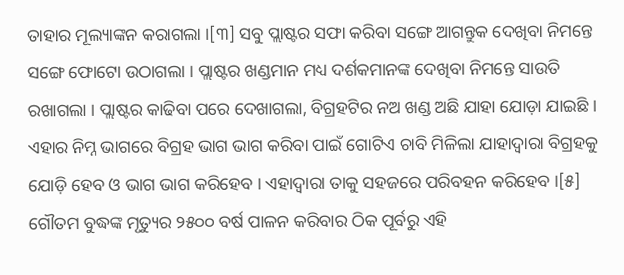ତାହାର ମୂଲ୍ୟାଙ୍କନ କରାଗଲା ।[୩] ସବୁ ପ୍ଲାଷ୍ଟର ସଫା କରିବା ସଙ୍ଗେ ଆଗନ୍ତୁକ ଦେଖିବା ନିମନ୍ତେ ସଙ୍ଗେ ଫୋଟୋ ଉଠାଗଲା । ପ୍ଲାଷ୍ଟର ଖଣ୍ଡମାନ ମଧ୍ୟ ଦର୍ଶକମାନଙ୍କ ଦେଖିବା ନିମନ୍ତେ ସାଉତି ରଖାଗଲା । ପ୍ଲାଷ୍ଟର କାଢିବା ପରେ ଦେଖାଗଲା, ବିଗ୍ରହଟିର ନଅ ଖଣ୍ଡ ଅଛି ଯାହା ଯୋଡ଼ା ଯାଇଛି । ଏହାର ନିମ୍ନ ଭାଗରେ ବିଗ୍ରହ ଭାଗ ଭାଗ କରିବା ପାଇଁ ଗୋଟିଏ ଚାବି ମିଳିଲା ଯାହାଦ୍ୱାରା ବିଗ୍ରହକୁ ଯୋଡ଼ି ହେବ ଓ ଭାଗ ଭାଗ କରିହେବ । ଏହାଦ୍ୱାରା ତାକୁ ସହଜରେ ପରିବହନ କରିହେବ ।[୫] ଗୌତମ ବୁଦ୍ଧଙ୍କ ମୃତ୍ୟୁର ୨୫୦୦ ବର୍ଷ ପାଳନ କରିବାର ଠିକ ପୂର୍ବରୁ ଏହି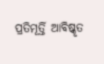ପ୍ରତିମୂର୍ତ୍ତି ଆବିଷ୍କୃତ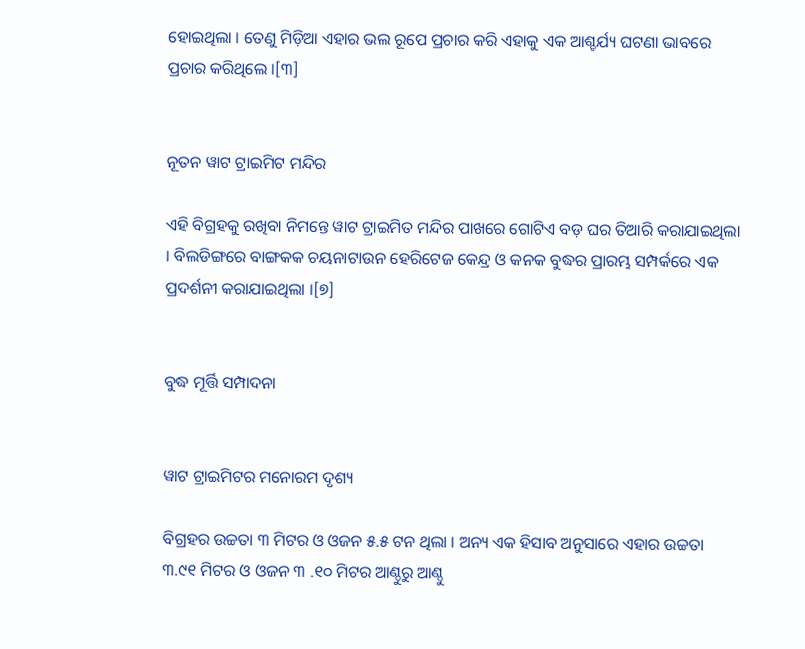ହୋଇଥିଲା । ତେଣୁ ମିଡ଼ିଆ ଏହାର ଭଲ ରୂପେ ପ୍ରଚାର କରି ଏହାକୁ ଏକ ଆଶ୍ଚର୍ଯ୍ୟ ଘଟଣା ଭାବରେ ପ୍ରଚାର କରିଥିଲେ ।[୩]


ନୂତନ ୱାଟ ଟ୍ରାଇମିଟ ମନ୍ଦିର

ଏହି ବିଗ୍ରହକୁ ରଖିବା ନିମନ୍ତେ ୱାଟ ଟ୍ରାଇମିତ ମନ୍ଦିର ପାଖରେ ଗୋଟିଏ ବଡ଼ ଘର ତିଆରି କରାଯାଇଥିଲା । ବିଲଡିଙ୍ଗରେ ବାଙ୍ଗକକ ଚୟନାଟାଉନ ହେରିଟେଜ କେନ୍ଦ୍ର ଓ କନକ ବୁଦ୍ଧର ପ୍ରାରମ୍ଭ ସମ୍ପର୍କରେ ଏକ ପ୍ରଦର୍ଶନୀ କରାଯାଇଥିଲା ।[୭]


ବୁଦ୍ଧ ମୂର୍ତ୍ତି ସମ୍ପାଦନା


ୱାଟ ଟ୍ରାଇମିଟର ମନୋରମ ଦୃଶ୍ୟ

ବିଗ୍ରହର ଉଚ୍ଚତା ୩ ମିଟର ଓ ଓଜନ ୫.୫ ଟନ ଥିଲା । ଅନ୍ୟ ଏକ ହିସାବ ଅନୁସାରେ ଏହାର ଉଚ୍ଚତା ୩.୯୧ ମିଟର ଓ ଓଜନ ୩ .୧୦ ମିଟର ଆଣ୍ଠୁରୁ ଆଣ୍ଠୁ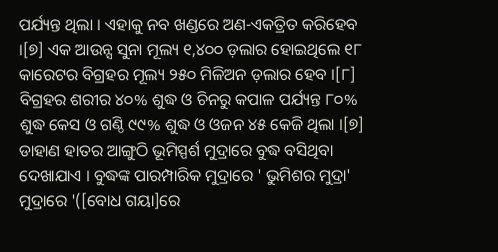ପର୍ଯ୍ୟନ୍ତ ଥିଲା । ଏହାକୁ ନବ ଖଣ୍ଡରେ ଅଣ-ଏକତ୍ରିତ କରିହେବ ।[୭] ଏକ ଆଉନ୍ସ ସୁନା ମୂଲ୍ୟ ୧,୪୦୦ ଡ଼ଲାର ହୋଇଥିଲେ ୧୮ କାରେଟର ବିଗ୍ରହର ମୂଲ୍ୟ ୨୫୦ ମିଳିଅନ ଡ଼ଲାର ହେବ ।[୮] ବିଗ୍ରହର ଶରୀର ୪୦% ଶୁଦ୍ଧ ଓ ଚିନରୁ କପାଳ ପର୍ଯ୍ୟନ୍ତ ୮୦% ଶୁଦ୍ଧ କେସ ଓ ଗଣ୍ଠି ୯୯% ଶୁଦ୍ଧ ଓ ଓଜନ ୪୫ କେଜି ଥିଲା ।[୭] ଡାହାଣ ହାତର ଆଙ୍ଗୁଠି ଭୂମିସ୍ପର୍ଶ ମୁଦ୍ରାରେ ବୁଦ୍ଧ ବସିଥିବା ଦେଖାଯାଏ । ବୁଦ୍ଧଙ୍କ ପାରମ୍ପାରିକ ମୁଦ୍ରାରେ ' ଭୁମିଶର ମୁଦ୍ରା' ମୁଦ୍ରାରେ '([ବୋଧ ଗୟା]ରେ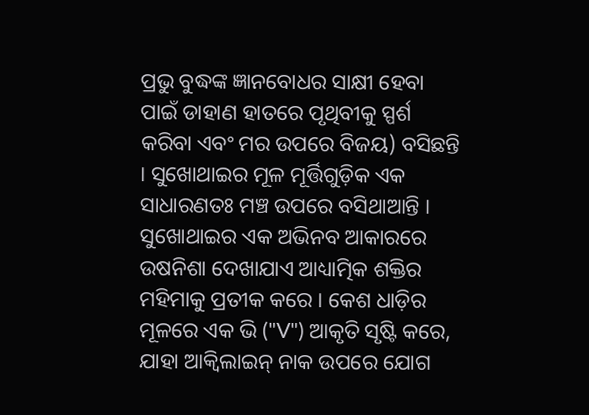ପ୍ରଭୁ ବୁଦ୍ଧଙ୍କ ଜ୍ଞାନବୋଧର ସାକ୍ଷୀ ହେବା ପାଇଁ ଡାହାଣ ହାତରେ ପୃଥିବୀକୁ ସ୍ପର୍ଶ କରିବା ଏବଂ ମର ଉପରେ ବିଜୟ) ବସିଛନ୍ତି । ସୁଖୋଥାଇର ମୂଳ ମୂର୍ତ୍ତିଗୁଡ଼ିକ ଏକ ସାଧାରଣତଃ ମଞ୍ଚ ଉପରେ ବସିଥାଆନ୍ତି । ସୁଖୋଥାଇର ଏକ ଅଭିନବ ଆକାରରେ ଉଷନିଶା ଦେଖାଯାଏ ଆଧ୍ୟାତ୍ମିକ ଶକ୍ତିର ମହିମାକୁ ପ୍ରତୀକ କରେ । କେଶ ଧାଡ଼ିର ମୂଳରେ ଏକ ଭି ("V") ଆକୃତି ସୃଷ୍ଟି କରେ, ଯାହା ଆକ୍ୱିଲାଇନ୍ ନାକ ଉପରେ ଯୋଗ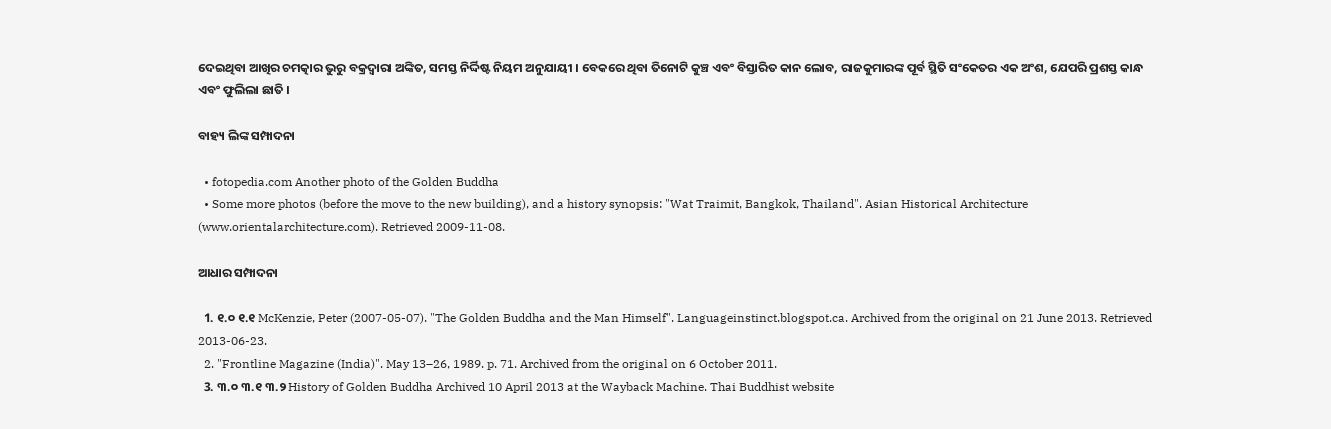ଦେଇଥିବା ଆଖିର ଚମତ୍କାର ଭୁରୁ ବକ୍ରଦ୍ୱାରା ଅଙ୍କିତ, ସମସ୍ତ ନିର୍ଦ୍ଦିଷ୍ଟ ନିୟମ ଅନୁଯାୟୀ । ବେକରେ ଥିବା ତିନୋଟି କୁଞ୍ଚ ଏବଂ ବିସ୍ତାରିତ କାନ ଲୋବ, ରାଜକୁମାରଙ୍କ ପୂର୍ବ ସ୍ଥିତି ସଂକେତର ଏକ ଅଂଶ, ଯେପରି ପ୍ରଶସ୍ତ କାନ୍ଧ ଏବଂ ଫୁଲିଲା ଛାତି ।

ବାହ୍ୟ ଲିଙ୍କ ସମ୍ପାଦନା

  • fotopedia.com Another photo of the Golden Buddha
  • Some more photos (before the move to the new building), and a history synopsis: "Wat Traimit, Bangkok, Thailand". Asian Historical Architecture (www.orientalarchitecture.com). Retrieved 2009-11-08.

ଆଧାର ସମ୍ପାଦନା

  1. ୧.୦ ୧.୧ McKenzie, Peter (2007-05-07). "The Golden Buddha and the Man Himself". Languageinstinct.blogspot.ca. Archived from the original on 21 June 2013. Retrieved 2013-06-23.
  2. "Frontline Magazine (India)". May 13–26, 1989. p. 71. Archived from the original on 6 October 2011.
  3. ୩.୦ ୩.୧ ୩.୨ History of Golden Buddha Archived 10 April 2013 at the Wayback Machine. Thai Buddhist website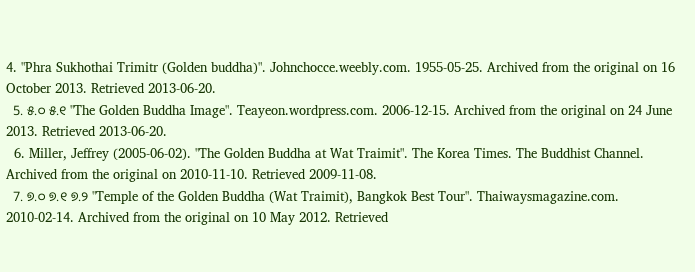4. "Phra Sukhothai Trimitr (Golden buddha)". Johnchocce.weebly.com. 1955-05-25. Archived from the original on 16 October 2013. Retrieved 2013-06-20.
  5. ୫.୦ ୫.୧ "The Golden Buddha Image". Teayeon.wordpress.com. 2006-12-15. Archived from the original on 24 June 2013. Retrieved 2013-06-20.
  6. Miller, Jeffrey (2005-06-02). "The Golden Buddha at Wat Traimit". The Korea Times. The Buddhist Channel. Archived from the original on 2010-11-10. Retrieved 2009-11-08.
  7. ୭.୦ ୭.୧ ୭.୨ "Temple of the Golden Buddha (Wat Traimit), Bangkok Best Tour". Thaiwaysmagazine.com. 2010-02-14. Archived from the original on 10 May 2012. Retrieved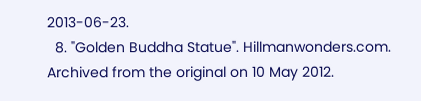2013-06-23.
  8. "Golden Buddha Statue". Hillmanwonders.com. Archived from the original on 10 May 2012.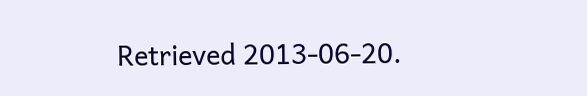Retrieved 2013-06-20.